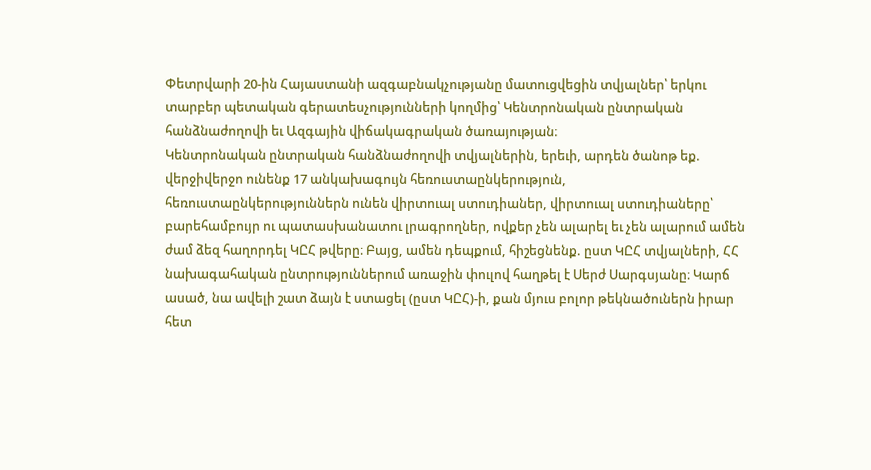Փետրվարի 20-ին Հայաստանի ազգաբնակչությանը մատուցվեցին տվյալներ՝ երկու տարբեր պետական գերատեսչությունների կողմից՝ Կենտրոնական ընտրական հանձնաժողովի եւ Ազգային վիճակագրական ծառայության։
Կենտրոնական ընտրական հանձնաժողովի տվյալներին, երեւի, արդեն ծանոթ եք. վերջիվերջո ունենք 17 անկախագույն հեռուստաընկերություն, հեռուստաընկերություններն ունեն վիրտուալ ստուդիաներ, վիրտուալ ստուդիաները՝ բարեհամբույր ու պատասխանատու լրագրողներ, ովքեր չեն ալարել եւ չեն ալարում ամեն ժամ ձեզ հաղորդել ԿԸՀ թվերը։ Բայց, ամեն դեպքում, հիշեցնենք. ըստ ԿԸՀ տվյալների, ՀՀ նախագահական ընտրություններում առաջին փուլով հաղթել է Սերժ Սարգսյանը։ Կարճ ասած, նա ավելի շատ ձայն է ստացել (ըստ ԿԸՀ)-ի, քան մյուս բոլոր թեկնածուներն իրար հետ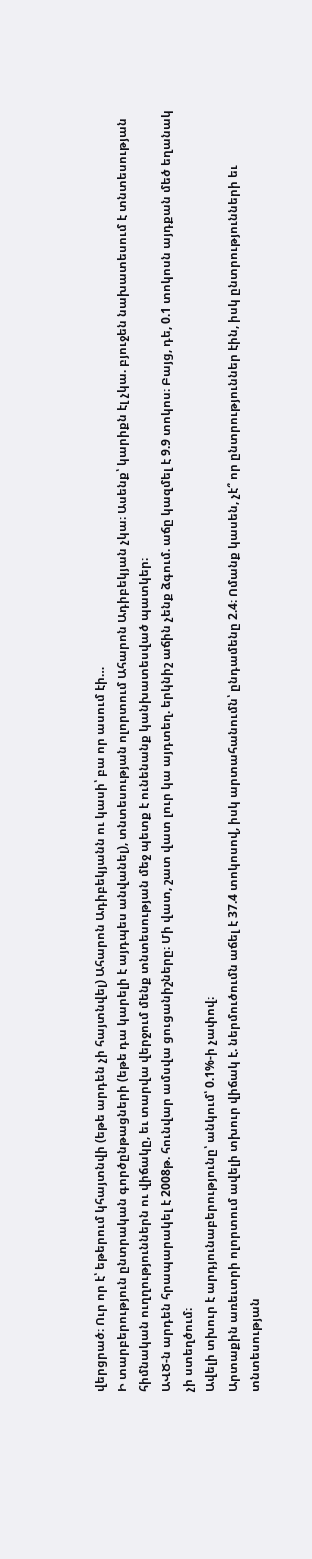վերցրած։ Ուր որ է՝ եթերում կհայտնվի (եթե արդեն չի հայտնվել) Ահարոն Ադիբեկյանն ու կասի՝ բա որ ասում էի…
Ի տարբերություն ընտրական գործընթացների (եթե դա կարելի է այդպես անվանել), տնտեսության ոլորտում Ահարոն Ադիբեկյան չկա։ Ասենք՝ կարիքն էլ չկա. բյուջեն նախատեսում է տնտեսության հիմնական ուղղություններն ու վիճակը, եւ տարվա վերջում մենք տնտեսության մեջ պետք է ունենանք կանխատեսված պատկեր։
ԱՎԾ-ն արդեն հրապարակել է 2008թ. հունվար ամսվա ցուցանիշները։ Մի վատ, շատ վատ լուր կա այդտեղ. երկնիշ աճին չենք ձգում. աճը կազմել է 9.9 տոկոս։ Բայց, դե, 0.1 տոկոսն այդքան մեծ եղանակ չի ստեղծում։
Ավելի տխուր է արդյունաբերությունը՝ անկում՝ 0.1%-ի չափով։
Արտաքին առեւտրի ոլորտում ավելի տխուր վիճակ է. ներմուծումն աճել է 37.4 տոկոսով, իսկ արտահանումն՝ ընդամենը 2.4։ Ոմանք կասեն, չէ՞ որ ընտրություններ էին, իսկ ընտրությունների եւ տնտեսության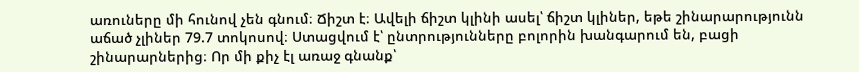առուները մի հունով չեն գնում։ Ճիշտ է։ Ավելի ճիշտ կլինի ասել՝ ճիշտ կլիներ, եթե շինարարությունն աճած չլիներ 79.7 տոկոսով։ Ստացվում է՝ ընտրությունները բոլորին խանգարում են, բացի շինարարներից։ Որ մի քիչ էլ առաջ գնանք՝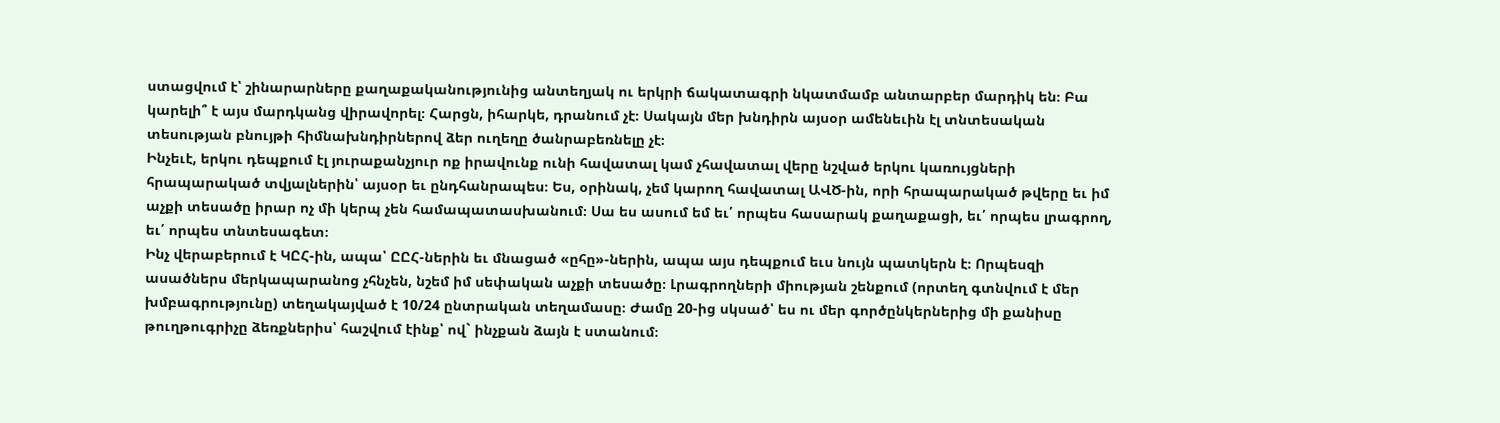ստացվում է՝ շինարարները քաղաքականությունից անտեղյակ ու երկրի ճակատագրի նկատմամբ անտարբեր մարդիկ են։ Բա կարելի՞ է այս մարդկանց վիրավորել։ Հարցն, իհարկե, դրանում չէ։ Սակայն մեր խնդիրն այսօր ամենեւին էլ տնտեսական տեսության բնույթի հիմնախնդիրներով ձեր ուղեղը ծանրաբեռնելը չէ։
Ինչեւէ, երկու դեպքում էլ յուրաքանչյուր ոք իրավունք ունի հավատալ կամ չհավատալ վերը նշված երկու կառույցների հրապարակած տվյալներին՝ այսօր եւ ընդհանրապես։ Ես, օրինակ, չեմ կարող հավատալ ԱՎԾ-ին, որի հրապարակած թվերը եւ իմ աչքի տեսածը իրար ոչ մի կերպ չեն համապատասխանում։ Սա ես ասում եմ եւ՛ որպես հասարակ քաղաքացի, եւ՛ որպես լրագրող, եւ՛ որպես տնտեսագետ։
Ինչ վերաբերում է ԿԸՀ-ին, ապա՝ ԸԸՀ-ներին եւ մնացած «ըհը»-ներին, ապա այս դեպքում եւս նույն պատկերն է։ Որպեսզի ասածներս մերկապարանոց չհնչեն, նշեմ իմ սեփական աչքի տեսածը։ Լրագրողների միության շենքում (որտեղ գտնվում է մեր խմբագրությունը) տեղակայված է 10/24 ընտրական տեղամասը։ Ժամը 20-ից սկսած՝ ես ու մեր գործընկերներից մի քանիսը թուղթուգրիչը ձեռքներիս՝ հաշվում էինք՝ ով` ինչքան ձայն է ստանում։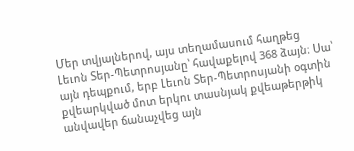Մեր տվյալներով, այս տեղամասում հաղթեց Լեւոն Տեր-Պետրոսյանը՝ հավաքելով 368 ձայն։ Սա՝ այն դեպքում, երբ Լեւոն Տեր-Պետրոսյանի օգտին քվեարկված մոտ երկու տասնյակ քվեաթերթիկ անվավեր ճանաչվեց այն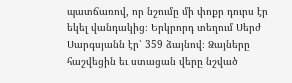պատճառով, որ նշումը մի փոքր դուրս էր եկել վանդակից։ Երկրորդ տեղում Սերժ Սարգսյանն էր՝ 359 ձայնով։ Ձայները հաշվեցին եւ ստացան վերը նշված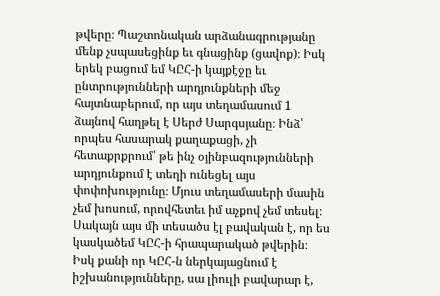թվերը։ Պաշտոնական արձանագրությանը մենք չսպասեցինք եւ գնացինք (ցավոք)։ Իսկ երեկ բացում եմ ԿԸՀ-ի կայքէջը եւ ընտրությունների արդյունքների մեջ հայտնաբերում, որ այս տեղամասում 1 ձայնով հաղթել է Սերժ Սարգսյանը։ Ինձ՝ որպես հասարակ քաղաքացի, չի հետաքրքրում՝ թե ինչ օյինբազությունների արդյունքում է տեղի ունեցել այս փոփոխությունը։ Մյուս տեղամասերի մասին չեմ խոսում, որովհետեւ իմ աչքով չեմ տեսել։ Սակայն այս մի տեսածս էլ բավական է, որ ես կասկածեմ ԿԸՀ-ի հրապարակած թվերին։ Իսկ քանի որ ԿԸՀ-ն ներկայացնում է իշխանությունները, սա լիուլի բավարար է,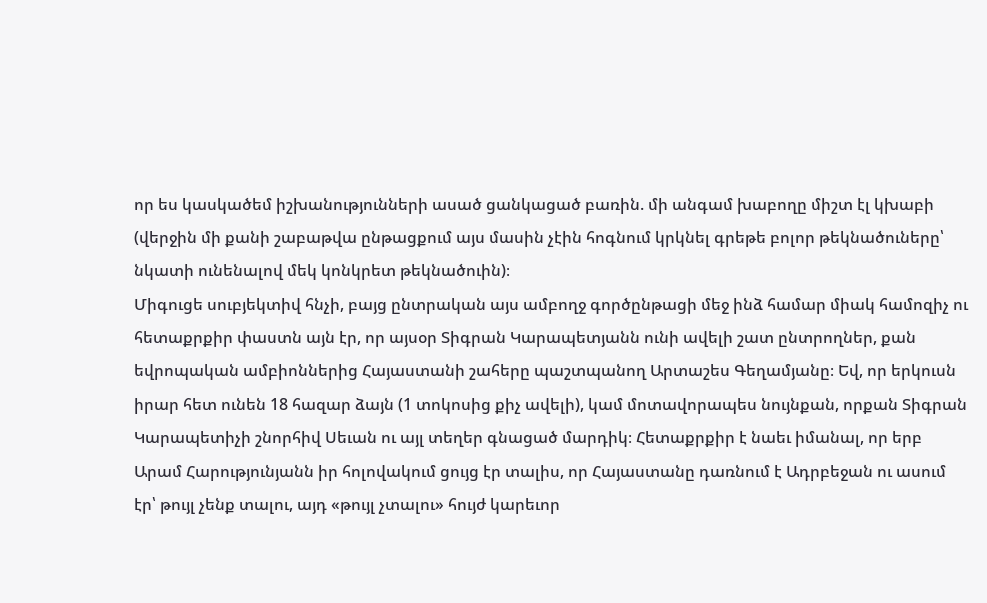որ ես կասկածեմ իշխանությունների ասած ցանկացած բառին. մի անգամ խաբողը միշտ էլ կխաբի (վերջին մի քանի շաբաթվա ընթացքում այս մասին չէին հոգնում կրկնել գրեթե բոլոր թեկնածուները՝ նկատի ունենալով մեկ կոնկրետ թեկնածուին)։
Միգուցե սուբյեկտիվ հնչի, բայց ընտրական այս ամբողջ գործընթացի մեջ ինձ համար միակ համոզիչ ու հետաքրքիր փաստն այն էր, որ այսօր Տիգրան Կարապետյանն ունի ավելի շատ ընտրողներ, քան եվրոպական ամբիոններից Հայաստանի շահերը պաշտպանող Արտաշես Գեղամյանը։ Եվ, որ երկուսն իրար հետ ունեն 18 հազար ձայն (1 տոկոսից քիչ ավելի), կամ մոտավորապես նույնքան, որքան Տիգրան Կարապետիչի շնորհիվ Սեւան ու այլ տեղեր գնացած մարդիկ։ Հետաքրքիր է նաեւ իմանալ, որ երբ Արամ Հարությունյանն իր հոլովակում ցույց էր տալիս, որ Հայաստանը դառնում է Ադրբեջան ու ասում էր՝ թույլ չենք տալու, այդ «թույլ չտալու» հույժ կարեւոր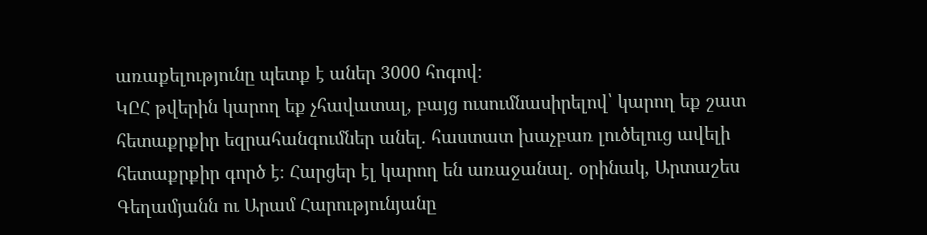առաքելությունը պետք է աներ 3000 հոգով։
ԿԸՀ թվերին կարող եք չհավատալ, բայց ուսումնասիրելով՝ կարող եք շատ հետաքրքիր եզրահանգումներ անել. հաստատ խաչբառ լուծելուց ավելի հետաքրքիր գործ է։ Հարցեր էլ կարող են առաջանալ. օրինակ, Արտաշես Գեղամյանն ու Արամ Հարությունյանը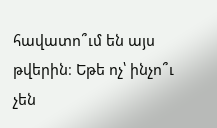հավատո՞ւմ են այս թվերին։ Եթե ոչ՝ ինչո՞ւ չեն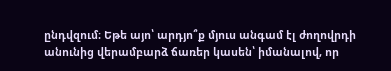ընդվզում։ Եթե այո՝ արդյո՞ք մյուս անգամ էլ ժողովրդի անունից վերամբարձ ճառեր կասեն՝ իմանալով, որ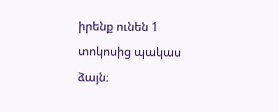իրենք ունեն 1 տոկոսից պակաս ձայն։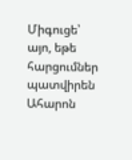Միգուցե՝ այո, եթե հարցումներ պատվիրեն Ահարոն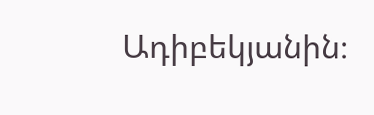Ադիբեկյանին։